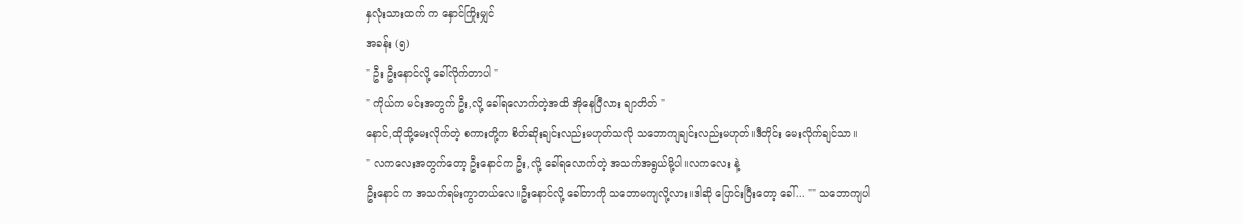နှလုံးသားထက် က နှောင်ကြိုးမျှင်
အခန်း (၅)
" ဦး ဦးနောင်လို့ ခေါ်လိုက်တာပါ "
" ကိုယ်က မင်းအတွက် ဦး,လို့ ခေါ်ရလောက်တဲ့အထိ အိုနေပြီလား ချာတိတ် "
နောင်,ထိုသို့မေးလိုက်တဲ့ စကားတို့က စိတ်ဆိုးချင်းလည်းမဟုတ်သလို သဘောကျချင်းလည်းမဟုတ်။ဒီတိုင်း မေးလိုက်ချင်သာ။
" လကလေးအတွက်တော့ ဦးနောင်က ဦး,လို့ ခေါ်ရလောက်တဲ့ အသက်အရွယ်မို့ပါ။လကလေး နဲ့
ဦးနောင် က အသက်ရမ်းကွာတယ်လေ။ဦးနောင်လို့ ခေါ်တာကို သဘောမကျလို့လား။ဒါဆို ပြောင်းပြီးတော့ ခေါ်... "" သဘောကျပါ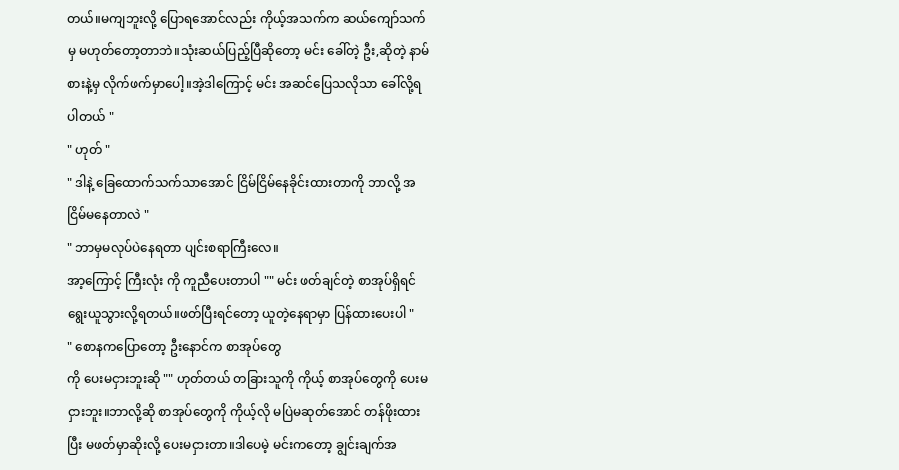တယ်။မကျဘူးလို့ ပြောရအောင်လည်း ကိုယ့်အသက်က ဆယ်ကျော်သက်မှ မဟုတ်တော့တာဘဲ။သုံးဆယ်ပြည့်ပြီဆိုတော့ မင်း ခေါ်တဲ့ ဦး,ဆိုတဲ့ နာမ်စားနဲ့မှ လိုက်ဖက်မှာပေါ့။အဲ့ဒါကြောင့် မင်း အဆင်ပြေသလိုသာ ခေါ်လို့ရပါတယ် "
" ဟုတ် "
" ဒါနဲ့ ခြေထောက်သက်သာအောင် ငြိမ်ငြိမ်နေခိုင်းထားတာကို ဘာလို့ အငြိမ်မနေတာလဲ "
" ဘာမှမလုပ်ပဲနေရတာ ပျင်းစရာကြီးလေ။
အာ့ကြောင့် ကြီးလုံး ကို ကူညီပေးတာပါ "" မင်း ဖတ်ချင်တဲ့ စာအုပ်ရှိရင် ရွေးယူသွားလို့ရတယ်။ဖတ်ပြီးရင်တော့ ယူတဲ့နေရာမှာ ပြန်ထားပေးပါ "
" စောနကပြောတော့ ဦးနောင်က စာအုပ်တွေ
ကို ပေးမငှားဘူးဆို "" ဟုတ်တယ် တခြားသူကို ကိုယ့် စာအုပ်တွေကို ပေးမငှားဘူး။ဘာလို့ဆို စာအုပ်တွေကို ကိုယ့်လို မပြဲမဆုတ်အောင် တန်ဖိုးထားပြီး မဖတ်မှာဆိုးလို့ ပေးမငှားတာ။ဒါပေမဲ့ မင်းကတော့ ချွင်းချက်အ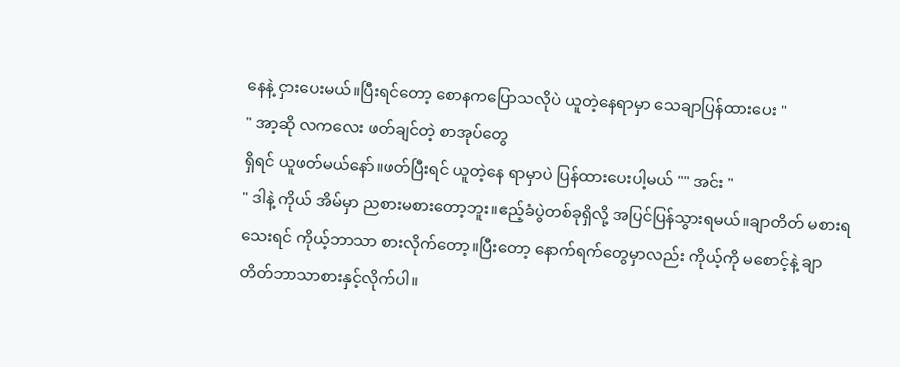နေနဲ့ ငှားပေးမယ်။ပြီးရင်တော့ စောနကပြောသလိုပဲ ယူတဲ့နေရာမှာ သေချာပြန်ထားပေး "
" အာ့ဆို လကလေး ဖတ်ချင်တဲ့ စာအုပ်တွေ
ရှိရင် ယူဖတ်မယ်နော်။ဖတ်ပြီးရင် ယူတဲ့နေ ရာမှာပဲ ပြန်ထားပေးပါ့မယ် "" အင်း "
" ဒါနဲ့ ကိုယ် အိမ်မှာ ညစားမစားတော့ဘူး။ဧည့်ခံပွဲတစ်ခုရှိလို့ အပြင်ပြန်သွားရမယ်။ချာတိတ် မစားရသေးရင် ကိုယ့်ဘာသာ စားလိုက်တော့။ပြီးတော့ နောက်ရက်တွေမှာလည်း ကိုယ့်ကို မစောင့်နဲ့ ချာတိတ်ဘာသာစားနှင့်လိုက်ပါ။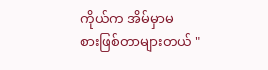ကိုယ်က အိမ်မှာမ
စားဖြစ်တာများတယ် "